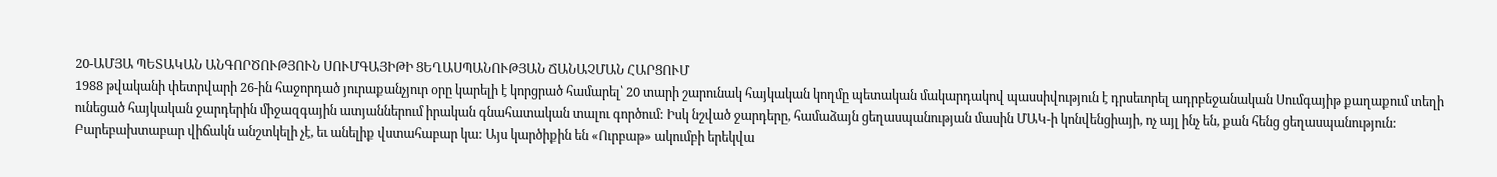20-ԱՄՅԱ ՊԵՏԱԿԱՆ ԱՆԳՈՐԾՈՒԹՅՈՒՆ ՍՈՒՄԳԱՅԻԹԻ ՑԵՂԱՍՊԱՆՈՒԹՅԱՆ ՃԱՆԱՉՄԱՆ ՀԱՐՑՈՒՄ
1988 թվականի փետրվարի 26-ին հաջորդած յուրաքանչյուր օրը կարելի է կորցրած համարել՝ 20 տարի շարունակ հայկական կողմը պետական մակարդակով պասսիվություն է դրսեւորել ադրբեջանական Սումգայիթ քաղաքում տեղի ունեցած հայկական ջարդերին միջազգային ատյաններում իրական գնահատական տալու գործում: Իսկ նշված ջարդերը, համաձայն ցեղասպանության մասին ՄԱԿ-ի կոնվենցիայի, ոչ այլ ինչ են, քան հենց ցեղասպանություն: Բարեբախտաբար վիճակն անշտկելի չէ, եւ անելիք վստահաբար կա: Այս կարծիքին են «Ուրբաթ» ակումբի երեկվա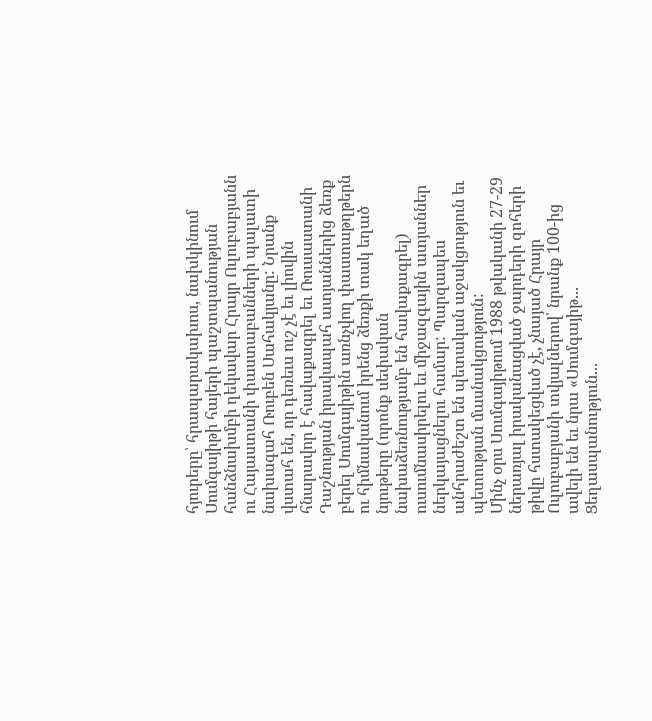հյուրերը՝ հրապարակախոս, նախկինում Սումգայիթի հայերի պաշտպանության հանձնախմբի ղեկավար Հրայր Ուլուբաբյանն ու Հայաստանի փաստաբանների պալատի նախագահ Ռուբեն Սահակյանը: Նրանք վստահ են, որ դեռեւս ուշ չէ եւ լիովին հնարավոր է հավաքագրել եւ Ռուսաստանի Դաշնության իրավապահ ատյաններից ձեռք բերել Սումգայիթին առնչվող փաստաթղթերն ու հիմնականում իրենց ձեռքի տակ եղած նյութերը (որոնք սեփական նախաձեռնությամբ են հավաքագրել) ուսումնասիրելու եւ միջազգային ատյաններ ներկայացնելու համար: Պարզապես անհրաժեշտ են պետական աջակցություն եւ պետության մասնակցություն:
Մինչ օրս Սումգայիթում 1988 թվականի 27-29 ներառյալ իրականացված ջարդերի զոհերի թիվը հստակեցված չէ, չնայած Հրայր Ուլուբաբյանի տվյալներով՝ նրանք 100-ից ավելի են եւ նրա «Սումգայիթ... Ցեղասպանություն...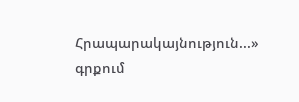Հրապարակայնություն...» գրքում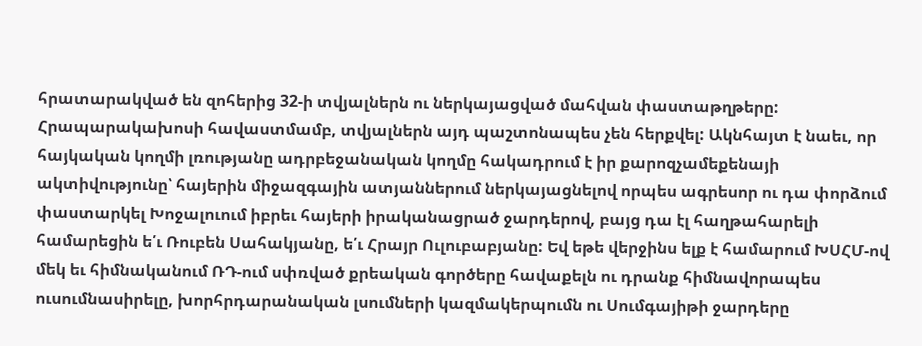հրատարակված են զոհերից 32-ի տվյալներն ու ներկայացված մահվան փաստաթղթերը: Հրապարակախոսի հավաստմամբ, տվյալներն այդ պաշտոնապես չեն հերքվել: Ակնհայտ է նաեւ, որ հայկական կողմի լռությանը ադրբեջանական կողմը հակադրում է իր քարոզչամեքենայի ակտիվությունը՝ հայերին միջազգային ատյաններում ներկայացնելով որպես ագրեսոր ու դա փորձում փաստարկել Խոջալուում իբրեւ հայերի իրականացրած ջարդերով, բայց դա էլ հաղթահարելի համարեցին ե՛ւ Ռուբեն Սահակյանը, ե՛ւ Հրայր Ուլուբաբյանը: Եվ եթե վերջինս ելք է համարում ԽՍՀՄ-ով մեկ եւ հիմնականում ՌԴ-ում սփռված քրեական գործերը հավաքելն ու դրանք հիմնավորապես ուսումնասիրելը, խորհրդարանական լսումների կազմակերպումն ու Սումգայիթի ջարդերը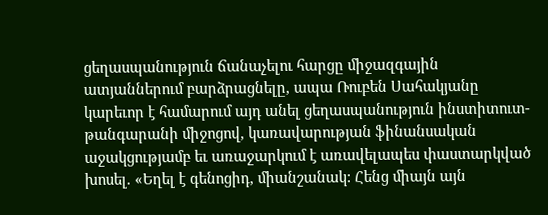ցեղասպանություն ճանաչելու հարցը միջազգային ատյաններում բարձրացնելը, ապա Ռուբեն Սահակյանը կարեւոր է համարում այդ անել ցեղասպանություն ինստիտուտ-թանգարանի միջոցով, կառավարության ֆինանսական աջակցությամբ եւ առաջարկում է առավելապես փաստարկված խոսել. «Եղել է գենոցիդ, միանշանակ: Հենց միայն այն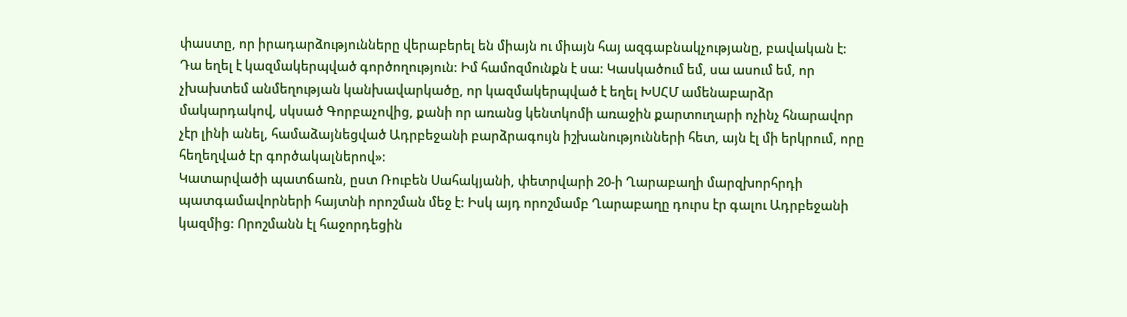փաստը, որ իրադարձությունները վերաբերել են միայն ու միայն հայ ազգաբնակչությանը, բավական է: Դա եղել է կազմակերպված գործողություն: Իմ համոզմունքն է սա: Կասկածում եմ, սա ասում եմ, որ չխախտեմ անմեղության կանխավարկածը, որ կազմակերպված է եղել ԽՍՀՄ ամենաբարձր մակարդակով, սկսած Գորբաչովից, քանի որ առանց կենտկոմի առաջին քարտուղարի ոչինչ հնարավոր չէր լինի անել, համաձայնեցված Ադրբեջանի բարձրագույն իշխանությունների հետ, այն էլ մի երկրում, որը հեղեղված էր գործակալներով»:
Կատարվածի պատճառն, ըստ Ռուբեն Սահակյանի, փետրվարի 20-ի Ղարաբաղի մարզխորհրդի պատգամավորների հայտնի որոշման մեջ է: Իսկ այդ որոշմամբ Ղարաբաղը դուրս էր գալու Ադրբեջանի կազմից: Որոշմանն էլ հաջորդեցին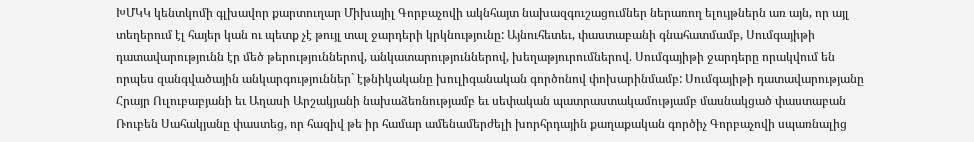ԽՄԿԿ կենտկոմի գլխավոր քարտուղար Միխայիլ Գորբաչովի ակնհայտ նախազգուշացումներ ներառող ելույթներն առ այն, որ այլ տեղերում էլ հայեր կան ու պետք չէ թույլ տալ ջարդերի կրկնությունը: Այնուհետեւ, փաստաբանի գնահատմամբ, Սումգայիթի դատավարությունն էր մեծ թերություններով, անկատարություններով, խեղաթյուրումներով. Սումգայիթի ջարդերը որակվում են որպես զանգվածային անկարգություններ` էթնիկականը խուլիգանական գործոնով փոխարինմամբ: Սումգայիթի դատավարությանը Հրայր Ուլուբաբյանի եւ Աղասի Արշակյանի նախաձեռնությամբ եւ սեփական պատրաստակամությամբ մասնակցած փաստաբան Ռուբեն Սահակյանը փաստեց, որ հազիվ թե իր համար ամենամերժելի խորհրդային քաղաքական գործիչ Գորբաչովի սպառնալից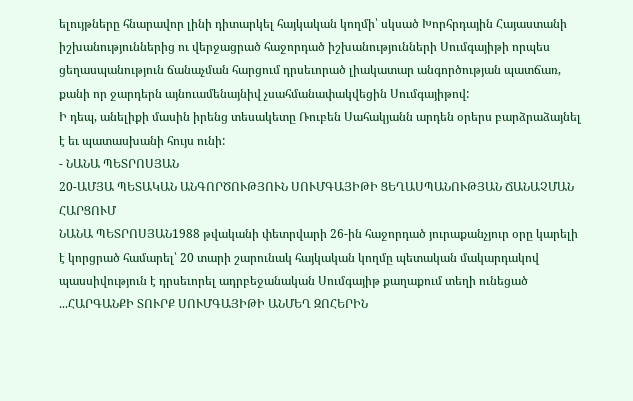ելույթները հնարավոր լինի դիտարկել հայկական կողմի՝ սկսած Խորհրդային Հայաստանի իշխանություններից ու վերջացրած հաջորդած իշխանությունների Սումգայիթի որպես ցեղասպանություն ճանաչման հարցում դրսեւորած լիակատար անգործության պատճառ, քանի որ ջարդերն այնուամենայնիվ չսահմանափակվեցին Սումգայիթով:
Ի դեպ, անելիքի մասին իրենց տեսակետը Ռուբեն Սահակյանն արդեն օրերս բարձրաձայնել է եւ պատասխանի հույս ունի:
- ՆԱՆԱ ՊԵՏՐՈՍՅԱՆ
20-ԱՄՅԱ ՊԵՏԱԿԱՆ ԱՆԳՈՐԾՈՒԹՅՈՒՆ ՍՈՒՄԳԱՅԻԹԻ ՑԵՂԱՍՊԱՆՈՒԹՅԱՆ ՃԱՆԱՉՄԱՆ ՀԱՐՑՈՒՄ
ՆԱՆԱ ՊԵՏՐՈՍՅԱՆ1988 թվականի փետրվարի 26-ին հաջորդած յուրաքանչյուր օրը կարելի է կորցրած համարել՝ 20 տարի շարունակ հայկական կողմը պետական մակարդակով պասսիվություն է դրսեւորել ադրբեջանական Սումգայիթ քաղաքում տեղի ունեցած ...ՀԱՐԳԱՆՔԻ ՏՈՒՐՔ ՍՈՒՄԳԱՅԻԹԻ ԱՆՄԵՂ ԶՈՀԵՐԻՆ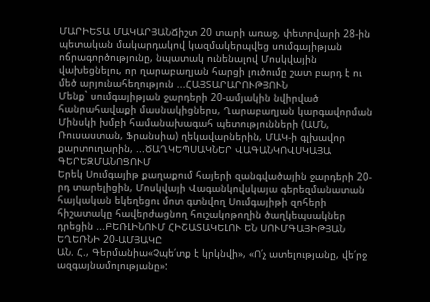ՄԱՐԻԵՏԱ ՄԱԿԱՐՅԱՆՃիշտ 20 տարի առաջ, փետրվարի 28-ին պետական մակարդակով կազմակերպվեց սումգայիթյան ոճրագործությունը, նպատակ ունենալով Մոսկվային վախեցնելու, որ ղարաբաղյան հարցի լուծումը շատ բարդ է ու մեծ արյունահեղություն ...ՀԱՅՏԱՐԱՐՈՒԹՅՈՒՆ
Մենք` սումգայիթյան ջարդերի 20-ամյակին նվիրված հանրահավաքի մասնակիցներս, Ղարաբաղյան կարգավորման Մինսկի խմբի համանախագահ պետությունների (ԱՄՆ, Ռուսաստան, Ֆրանսիա) ղեկավարներին, ՄԱԿ-ի գլխավոր քարտուղարին, ...ԾԱՂԿԵՊՍԱԿՆԵՐ ՎԱԳԱՆԿՈՎՍԿԱՅԱ ԳԵՐԵԶՄԱՆՈՑՈՒՄ
Երեկ Սումգայիթ քաղաքում հայերի զանգվածային ջարդերի 20-րդ տարելիցին, Մոսկվայի Վագանկովսկայա գերեզմանատան հայկական եկեղեցու մոտ գտնվող Սումգայիթի զոհերի հիշատակը հավերժացնող հուշակոթողին ծաղկեպսակներ դրեցին ...ԲԵՌԼԻՆՈՒՄ ՀԻՇԱՏԱԿԵԼՈՒ ԵՆ ՍՈՒՄԳԱՅԻԹՅԱՆ ԵՂԵՌՆԻ 20-ԱՄՅԱԿԸ
ԱՆ. Հ., Գերմանիա«Չպե՛տք է կրկնվի», «Ո՛չ ատելությանը, վե՛րջ ազգայնամոլությանը»: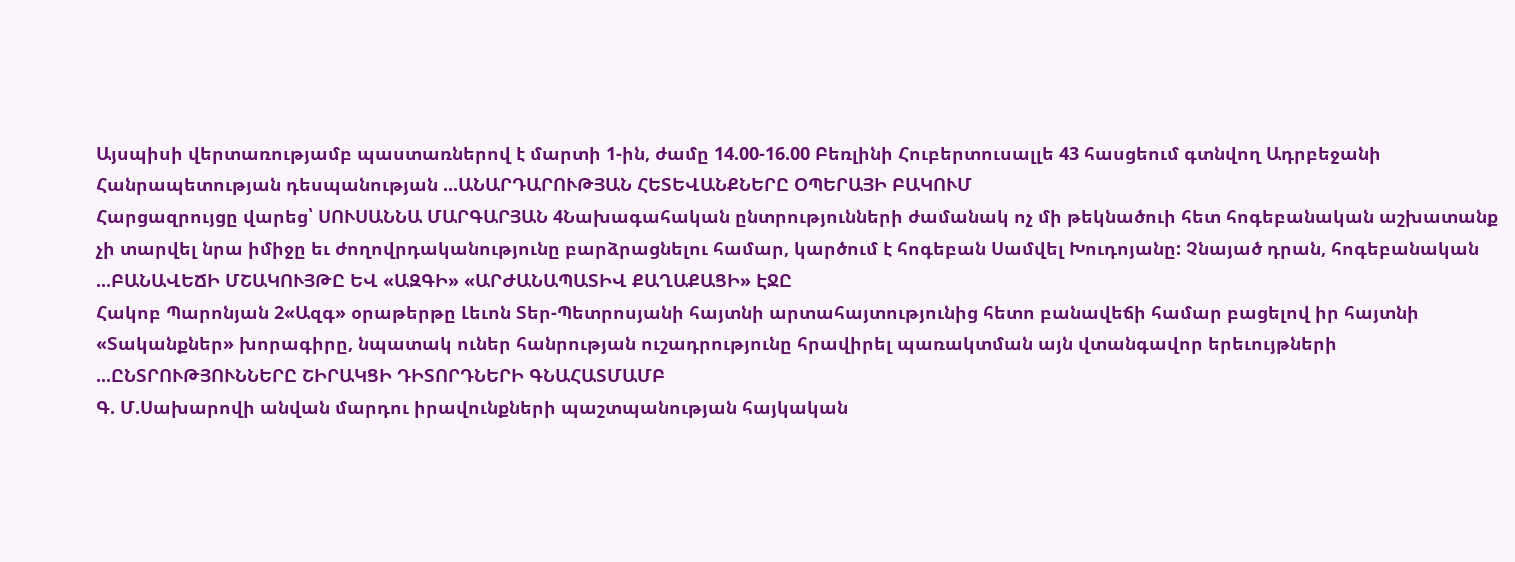Այսպիսի վերտառությամբ պաստառներով է մարտի 1-ին, ժամը 14.00-16.00 Բեռլինի Հուբերտուսալլե 43 հասցեում գտնվող Ադրբեջանի Հանրապետության դեսպանության ...ԱՆԱՐԴԱՐՈՒԹՅԱՆ ՀԵՏԵՎԱՆՔՆԵՐԸ ՕՊԵՐԱՅԻ ԲԱԿՈՒՄ
Հարցազրույցը վարեց՝ ՍՈՒՍԱՆՆԱ ՄԱՐԳԱՐՅԱՆ 4Նախագահական ընտրությունների ժամանակ ոչ մի թեկնածուի հետ հոգեբանական աշխատանք չի տարվել նրա իմիջը եւ ժողովրդականությունը բարձրացնելու համար, կարծում է հոգեբան Սամվել Խուդոյանը: Չնայած դրան, հոգեբանական ...ԲԱՆԱՎԵՃԻ ՄՇԱԿՈՒՅԹԸ ԵՎ «ԱԶԳԻ» «ԱՐԺԱՆԱՊԱՏԻՎ ՔԱՂԱՔԱՑԻ» ԷՋԸ
Հակոբ Պարոնյան 2«Ազգ» օրաթերթը Լեւոն Տեր-Պետրոսյանի հայտնի արտահայտությունից հետո բանավեճի համար բացելով իր հայտնի «Տականքներ» խորագիրը, նպատակ ուներ հանրության ուշադրությունը հրավիրել պառակտման այն վտանգավոր երեւույթների ...ԸՆՏՐՈՒԹՅՈՒՆՆԵՐԸ ՇԻՐԱԿՑԻ ԴԻՏՈՐԴՆԵՐԻ ԳՆԱՀԱՏՄԱՄԲ
Գ. Մ.Սախարովի անվան մարդու իրավունքների պաշտպանության հայկական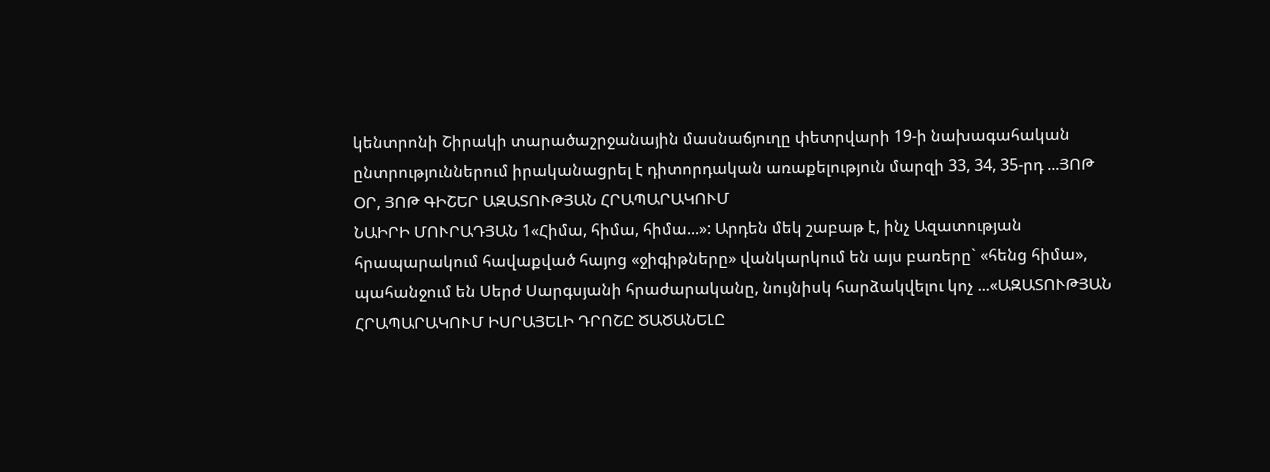կենտրոնի Շիրակի տարածաշրջանային մասնաճյուղը փետրվարի 19-ի նախագահական ընտրություններում իրականացրել է դիտորդական առաքելություն մարզի 33, 34, 35-րդ ...ՅՈԹ ՕՐ, ՅՈԹ ԳԻՇԵՐ ԱԶԱՏՈՒԹՅԱՆ ՀՐԱՊԱՐԱԿՈՒՄ
ՆԱԻՐԻ ՄՈՒՐԱԴՅԱՆ 1«Հիմա, հիմա, հիմա...»: Արդեն մեկ շաբաթ է, ինչ Ազատության հրապարակում հավաքված հայոց «ջիգիթները» վանկարկում են այս բառերը` «հենց հիմա», պահանջում են Սերժ Սարգսյանի հրաժարականը, նույնիսկ հարձակվելու կոչ ...«ԱԶԱՏՈՒԹՅԱՆ ՀՐԱՊԱՐԱԿՈՒՄ ԻՍՐԱՅԵԼԻ ԴՐՈՇԸ ԾԱԾԱՆԵԼԸ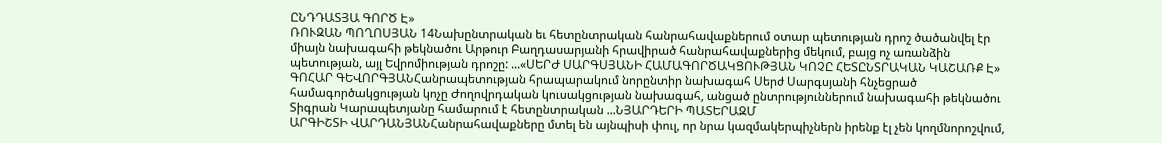ԸՆԴԴԱՏՅԱ ԳՈՐԾ Է»
ՌՈՒԶԱՆ ՊՈՂՈՍՅԱՆ 14Նախընտրական եւ հետընտրական հանրահավաքներում օտար պետության դրոշ ծածանվել էր միայն նախագահի թեկնածու Արթուր Բաղդասարյանի հրավիրած հանրահավաքներից մեկում, բայց ոչ առանձին պետության, այլ Եվրոմիության դրոշը: ...«ՍԵՐԺ ՍԱՐԳՍՅԱՆԻ ՀԱՄԱԳՈՐԾԱԿՑՈՒԹՅԱՆ ԿՈՉԸ ՀԵՏԸՆՏՐԱԿԱՆ ԿԱՇԱՌՔ Է»
ԳՈՀԱՐ ԳԵՎՈՐԳՅԱՆՀանրապետության հրապարակում նորընտիր նախագահ Սերժ Սարգսյանի հնչեցրած համագործակցության կոչը Ժողովրդական կուսակցության նախագահ, անցած ընտրություններում նախագահի թեկնածու Տիգրան Կարապետյանը համարում է հետընտրական ...ՆՅԱՐԴԵՐԻ ՊԱՏԵՐԱԶՄ
ԱՐԳԻՇՏԻ ՎԱՐԴԱՆՅԱՆՀանրահավաքները մտել են այնպիսի փուլ, որ նրա կազմակերպիչներն իրենք էլ չեն կողմնորոշվում,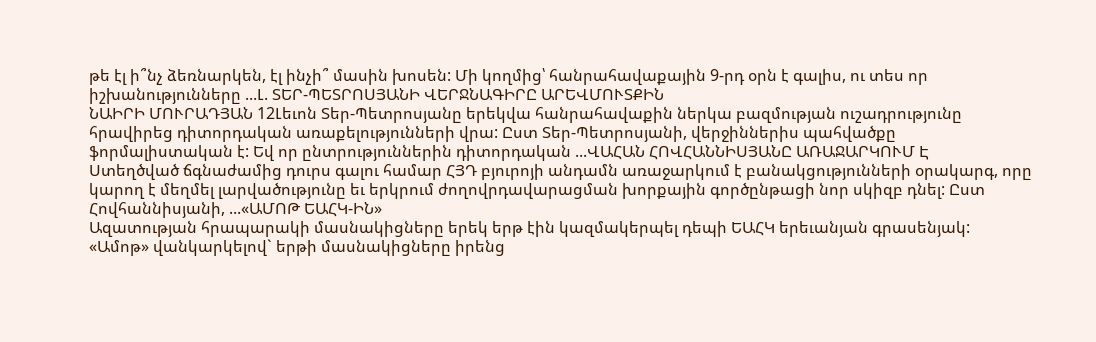թե էլ ի՞նչ ձեռնարկեն, էլ ինչի՞ մասին խոսեն: Մի կողմից՝ հանրահավաքային 9-րդ օրն է գալիս, ու տես որ իշխանությունները ...Լ. ՏԵՐ-ՊԵՏՐՈՍՅԱՆԻ ՎԵՐՋՆԱԳԻՐԸ ԱՐԵՎՄՈՒՏՔԻՆ
ՆԱԻՐԻ ՄՈՒՐԱԴՅԱՆ 12Լեւոն Տեր-Պետրոսյանը երեկվա հանրահավաքին ներկա բազմության ուշադրությունը հրավիրեց դիտորդական առաքելությունների վրա: Ըստ Տեր-Պետրոսյանի, վերջիններիս պահվածքը ֆորմալիստական է: Եվ որ ընտրություններին դիտորդական ...ՎԱՀԱՆ ՀՈՎՀԱՆՆԻՍՅԱՆԸ ԱՌԱՋԱՐԿՈՒՄ Է
Ստեղծված ճգնաժամից դուրս գալու համար ՀՅԴ բյուրոյի անդամն առաջարկում է բանակցությունների օրակարգ, որը կարող է մեղմել լարվածությունը եւ երկրում ժողովրդավարացման խորքային գործընթացի նոր սկիզբ դնել: Ըստ Հովհաննիսյանի, ...«ԱՄՈԹ ԵԱՀԿ-ԻՆ»
Ազատության հրապարակի մասնակիցները երեկ երթ էին կազմակերպել դեպի ԵԱՀԿ երեւանյան գրասենյակ: «Ամոթ» վանկարկելով` երթի մասնակիցները իրենց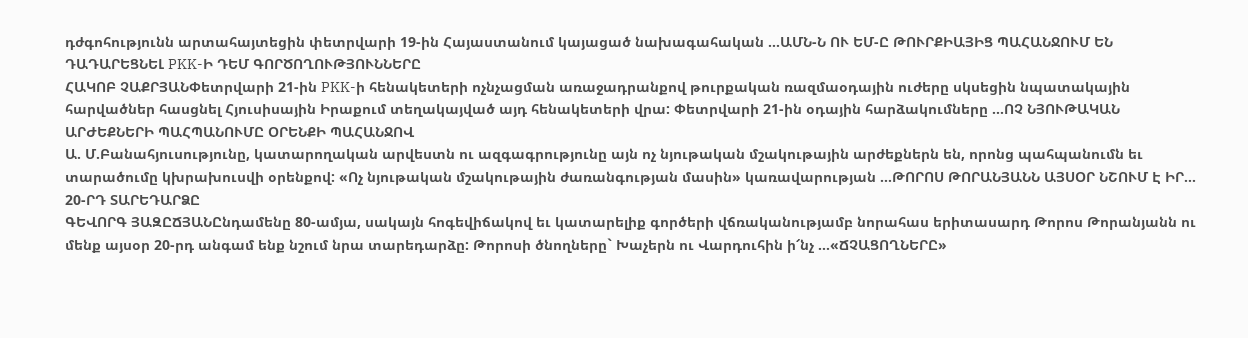դժգոհությունն արտահայտեցին փետրվարի 19-ին Հայաստանում կայացած նախագահական ...ԱՄՆ-Ն ՈՒ ԵՄ-Ը ԹՈՒՐՔԻԱՅԻՑ ՊԱՀԱՆՋՈՒՄ ԵՆ ԴԱԴԱՐԵՑՆԵԼ PKK-Ի ԴԵՄ ԳՈՐԾՈՂՈՒԹՅՈՒՆՆԵՐԸ
ՀԱԿՈԲ ՉԱՔՐՅԱՆՓետրվարի 21-ին PKK-ի հենակետերի ոչնչացման առաջադրանքով թուրքական ռազմաօդային ուժերը սկսեցին նպատակային հարվածներ հասցնել Հյուսիսային Իրաքում տեղակայված այդ հենակետերի վրա: Փետրվարի 21-ին օդային հարձակումները ...ՈՉ ՆՅՈՒԹԱԿԱՆ ԱՐԺԵՔՆԵՐԻ ՊԱՀՊԱՆՈՒՄԸ ՕՐԵՆՔԻ ՊԱՀԱՆՋՈՎ
Ա. Մ.Բանահյուսությունը, կատարողական արվեստն ու ազգագրությունը այն ոչ նյութական մշակութային արժեքներն են, որոնց պահպանումն եւ տարածումը կխրախուսվի օրենքով: «Ոչ նյութական մշակութային ժառանգության մասին» կառավարության ...ԹՈՐՈՍ ԹՈՐԱՆՅԱՆՆ ԱՅՍՕՐ ՆՇՈՒՄ Է ԻՐ... 20-ՐԴ ՏԱՐԵԴԱՐՁԸ
ԳԵՎՈՐԳ ՅԱԶԸՃՅԱՆԸնդամենը 80-ամյա, սակայն հոգեվիճակով եւ կատարելիք գործերի վճռականությամբ նորահաս երիտասարդ Թորոս Թորանյանն ու մենք այսօր 20-րդ անգամ ենք նշում նրա տարեդարձը: Թորոսի ծնողները` Խաչերն ու Վարդուհին ի՜նչ ...«ՃՉԱՑՈՂՆԵՐԸ»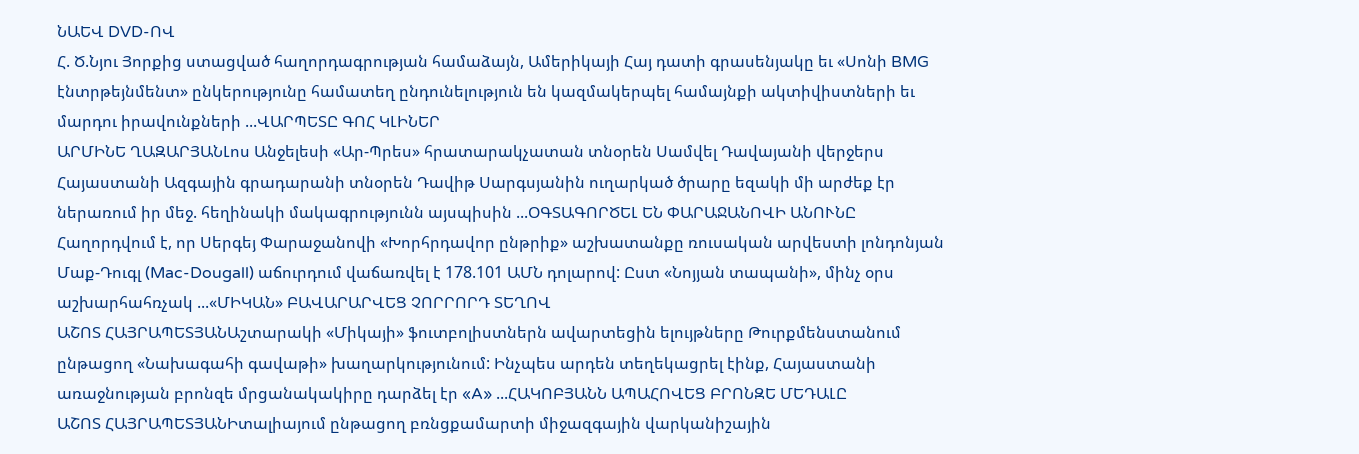ՆԱԵՎ DVD-ՈՎ
Հ. Ծ.Նյու Յորքից ստացված հաղորդագրության համաձայն, Ամերիկայի Հայ դատի գրասենյակը եւ «Սոնի BMG էնտրթեյնմենտ» ընկերությունը համատեղ ընդունելություն են կազմակերպել համայնքի ակտիվիստների եւ մարդու իրավունքների ...ՎԱՐՊԵՏԸ ԳՈՀ ԿԼԻՆԵՐ
ԱՐՄԻՆԵ ՂԱԶԱՐՅԱՆԼոս Անջելեսի «Ար-Պրես» հրատարակչատան տնօրեն Սամվել Դավայանի վերջերս Հայաստանի Ազգային գրադարանի տնօրեն Դավիթ Սարգսյանին ուղարկած ծրարը եզակի մի արժեք էր ներառում իր մեջ. հեղինակի մակագրությունն այսպիսին ...ՕԳՏԱԳՈՐԾԵԼ ԵՆ ՓԱՐԱՋԱՆՈՎԻ ԱՆՈՒՆԸ
Հաղորդվում է, որ Սերգեյ Փարաջանովի «Խորհրդավոր ընթրիք» աշխատանքը ռուսական արվեստի լոնդոնյան Մաք-Դուգլ (Mac-Dougall) աճուրդում վաճառվել է 178.101 ԱՄՆ դոլարով: Ըստ «Նոյյան տապանի», մինչ օրս աշխարհահռչակ ...«ՄԻԿԱՆ» ԲԱՎԱՐԱՐՎԵՑ ՉՈՐՐՈՐԴ ՏԵՂՈՎ
ԱՇՈՏ ՀԱՅՐԱՊԵՏՅԱՆԱշտարակի «Միկայի» ֆուտբոլիստներն ավարտեցին ելույթները Թուրքմենստանում ընթացող «Նախագահի գավաթի» խաղարկությունում: Ինչպես արդեն տեղեկացրել էինք, Հայաստանի առաջնության բրոնզե մրցանակակիրը դարձել էր «A» ...ՀԱԿՈԲՅԱՆՆ ԱՊԱՀՈՎԵՑ ԲՐՈՆԶԵ ՄԵԴԱԼԸ
ԱՇՈՏ ՀԱՅՐԱՊԵՏՅԱՆԻտալիայում ընթացող բռնցքամարտի միջազգային վարկանիշային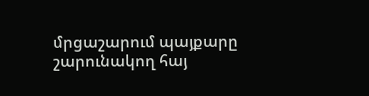մրցաշարում պայքարը շարունակող հայ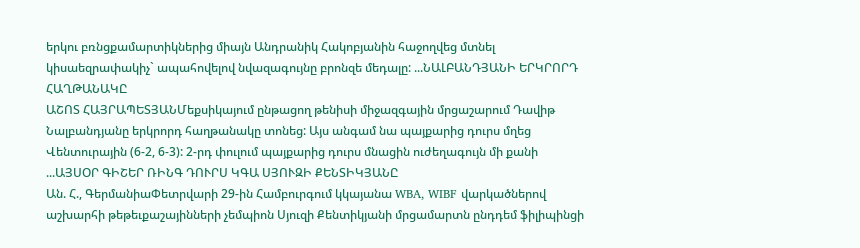երկու բռնցքամարտիկներից միայն Անդրանիկ Հակոբյանին հաջողվեց մտնել կիսաեզրափակիչ` ապահովելով նվազագույնը բրոնզե մեդալը: ...ՆԱԼԲԱՆԴՅԱՆԻ ԵՐԿՐՈՐԴ ՀԱՂԹԱՆԱԿԸ
ԱՇՈՏ ՀԱՅՐԱՊԵՏՅԱՆՄեքսիկայում ընթացող թենիսի միջազգային մրցաշարում Դավիթ Նալբանդյանը երկրորդ հաղթանակը տոնեց: Այս անգամ նա պայքարից դուրս մղեց Վենտուրային (6-2, 6-3): 2-րդ փուլում պայքարից դուրս մնացին ուժեղագույն մի քանի ...ԱՅՍՕՐ ԳԻՇԵՐ ՌԻՆԳ ԴՈՒՐՍ ԿԳԱ ՍՅՈՒԶԻ ՔԵՆՏԻԿՅԱՆԸ
Ան. Հ., ԳերմանիաՓետրվարի 29-ին Համբուրգում կկայանա WBA, WIBF վարկածներով աշխարհի թեթեւքաշայինների չեմպիոն Սյուզի Քենտիկյանի մրցամարտն ընդդեմ ֆիլիպինցի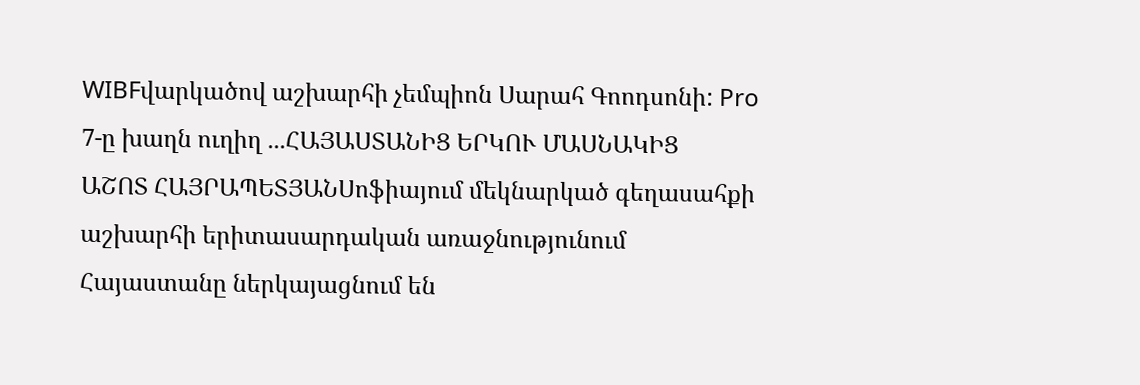WIBFվարկածով աշխարհի չեմպիոն Սարահ Գոոդսոնի: Pro 7-ը խաղն ուղիղ ...ՀԱՅԱՍՏԱՆԻՑ ԵՐԿՈՒ ՄԱՍՆԱԿԻՑ
ԱՇՈՏ ՀԱՅՐԱՊԵՏՅԱՆՍոֆիայում մեկնարկած գեղասահքի աշխարհի երիտասարդական առաջնությունում Հայաստանը ներկայացնում են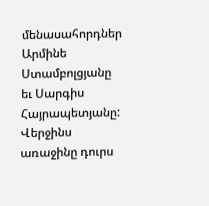մենասահորդներ Արմինե Ստամբոլցյանը եւ Սարգիս Հայրապետյանը: Վերջինս առաջինը դուրս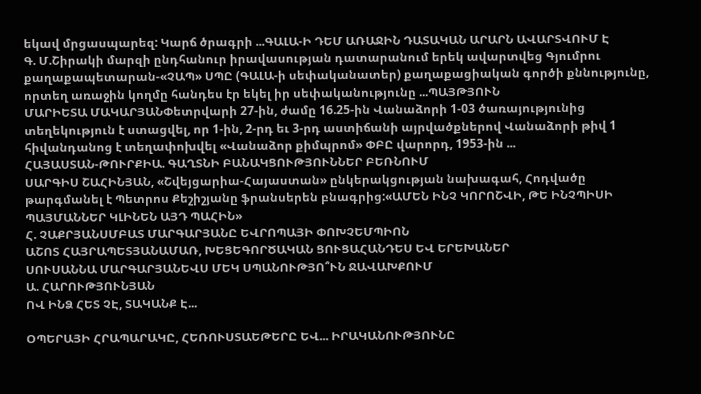եկավ մրցասպարեզ: Կարճ ծրագրի ...ԳԱԼԱ-Ի ԴԵՄ ԱՌԱՋԻՆ ԴԱՏԱԿԱՆ ԱՐԱՐՆ ԱՎԱՐՏՎՈՒՄ Է
Գ. Մ.Շիրակի մարզի ընդհանուր իրավասության դատարանում երեկ ավարտվեց Գյումրու քաղաքապետարան-«ՉԱՊ» ՍՊԸ (ԳԱԼԱ-ի սեփականատեր) քաղաքացիական գործի քննությունը, որտեղ առաջին կողմը հանդես էր եկել իր սեփականությունը ...ՊԱՅԹՅՈՒՆ
ՄԱՐԻԵՏԱ ՄԱԿԱՐՅԱՆՓետրվարի 27-ին, ժամը 16.25-ին Վանաձորի 1-03 ծառայությունից տեղեկություն է ստացվել, որ 1-ին, 2-րդ եւ 3-րդ աստիճանի այրվածքներով Վանաձորի թիվ 1 հիվանդանոց է տեղափոխվել «Վանաձոր քիմպրոմ» ՓԲԸ վարորդ, 1953-ին ...
ՀԱՅԱՍՏԱՆ-ԹՈՒՐՔԻԱ. ԳԱՂՏՆԻ ԲԱՆԱԿՑՈՒԹՅՈՒՆՆԵՐ ԲԵՌՆՈՒՄ
ՍԱՐԳԻՍ ՇԱՀԻՆՅԱՆ, «Շվեյցարիա-Հայաստան» ընկերակցության նախագահ, Հոդվածը թարգմանել է Պետրոս Քեշիշյանը ֆրանսերեն բնագրից:«ԱՄԵՆ ԻՆՉ ԿՈՐՈՇՎԻ, ԹԵ ԻՆՉՊԻՍԻ ՊԱՅՄԱՆՆԵՐ ԿԼԻՆԵՆ ԱՅԴ ՊԱՀԻՆ»
Հ. ՉԱՔՐՅԱՆՍՄԲԱՏ ՄԱՐԳԱՐՅԱՆԸ ԵՎՐՈՊԱՅԻ ՓՈԽՉԵՄՊԻՈՆ
ԱՇՈՏ ՀԱՅՐԱՊԵՏՅԱՆԱՄԱՌ, ԽԵՑԵԳՈՐԾԱԿԱՆ ՑՈՒՑԱՀԱՆԴԵՍ ԵՎ ԵՐԵԽԱՆԵՐ
ՍՈՒՍԱՆՆԱ ՄԱՐԳԱՐՅԱՆԵՎՍ ՄԵԿ ՍՊԱՆՈՒԹՅՈ՞ՒՆ ՋԱՎԱԽՔՈՒՄ
Ա. ՀԱՐՈՒԹՅՈՒՆՅԱՆ
ՈՎ ԻՆՁ ՀԵՏ ՉԷ, ՏԱԿԱՆՔ Է...

ՕՊԵՐԱՅԻ ՀՐԱՊԱՐԱԿԸ, ՀԵՌՈՒՍՏԱԵԹԵՐԸ ԵՎ... ԻՐԱԿԱՆՈՒԹՅՈՒՆԸ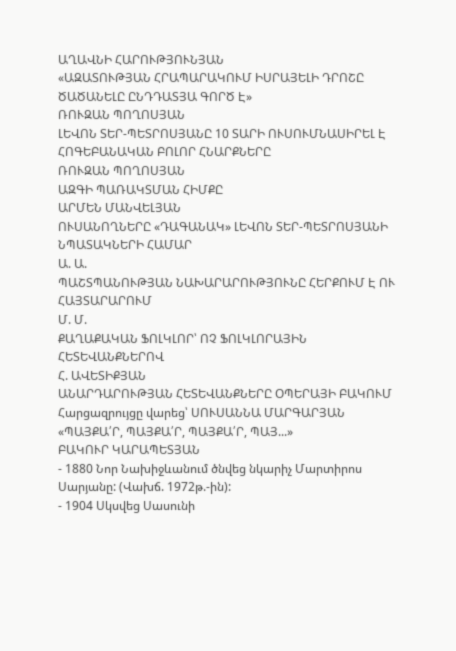ԱՂԱՎՆԻ ՀԱՐՈՒԹՅՈՒՆՅԱՆ
«ԱԶԱՏՈՒԹՅԱՆ ՀՐԱՊԱՐԱԿՈՒՄ ԻՍՐԱՅԵԼԻ ԴՐՈՇԸ ԾԱԾԱՆԵԼԸ ԸՆԴԴԱՏՅԱ ԳՈՐԾ Է»
ՌՈՒԶԱՆ ՊՈՂՈՍՅԱՆ
ԼԵՎՈՆ ՏԵՐ-ՊԵՏՐՈՍՅԱՆԸ 10 ՏԱՐԻ ՈՒՍՈՒՄՆԱՍԻՐԵԼ Է ՀՈԳԵԲԱՆԱԿԱՆ ԲՈԼՈՐ ՀՆԱՐՔՆԵՐԸ
ՌՈՒԶԱՆ ՊՈՂՈՍՅԱՆ
ԱԶԳԻ ՊԱՌԱԿՏՄԱՆ ՀԻՄՔԸ
ԱՐՄԵՆ ՄԱՆՎԵԼՅԱՆ
ՈՒՍԱՆՈՂՆԵՐԸ «ԴԱԳԱՆԱԿ» ԼԵՎՈՆ ՏԵՐ-ՊԵՏՐՈՍՅԱՆԻ ՆՊԱՏԱԿՆԵՐԻ ՀԱՄԱՐ
Ա. Ա.
ՊԱՇՏՊԱՆՈՒԹՅԱՆ ՆԱԽԱՐԱՐՈՒԹՅՈՒՆԸ ՀԵՐՔՈՒՄ Է ՈՒ ՀԱՅՏԱՐԱՐՈՒՄ
Մ. Մ.
ՔԱՂԱՔԱԿԱՆ ՖՈԼԿԼՈՐ՝ ՈՉ ՖՈԼԿԼՈՐԱՅԻՆ ՀԵՏԵՎԱՆՔՆԵՐՈՎ
Հ. ԱՎԵՏԻՔՅԱՆ
ԱՆԱՐԴԱՐՈՒԹՅԱՆ ՀԵՏԵՎԱՆՔՆԵՐԸ ՕՊԵՐԱՅԻ ԲԱԿՈՒՄ
Հարցազրույցը վարեց՝ ՍՈՒՍԱՆՆԱ ՄԱՐԳԱՐՅԱՆ
«ՊԱՅՔԱ՛Ր, ՊԱՅՔԱ՛Ր, ՊԱՅՔԱ՛Ր, ՊԱՅ...»
ԲԱԿՈՒՐ ԿԱՐԱՊԵՏՅԱՆ
- 1880 Նոր Նախիջևանում ծնվեց նկարիչ Մարտիրոս Սարյանը: (Վախճ. 1972թ.-ին):
- 1904 Սկսվեց Սասունի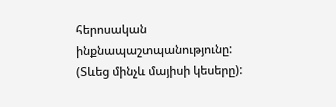հերոսական ինքնապաշտպանությունը: (Տևեց մինչև մայիսի կեսերը):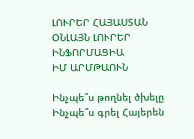ԼՈՒՐԵՐ ՀԱՅԱՍՏԱՆ
ՕՆԼԱՅՆ ԼՈՒՐԵՐ
ԻՆՖՈՐՄԱՑԻԱ
ԻՄ ԱՐՄԹԱՈՒՆ

Ինչպե՞ս թողնել ծխելը
Ինչպե՞ս գրել Հայերեն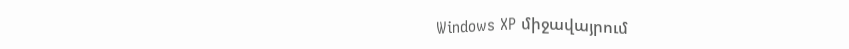Windows XP միջավայրում